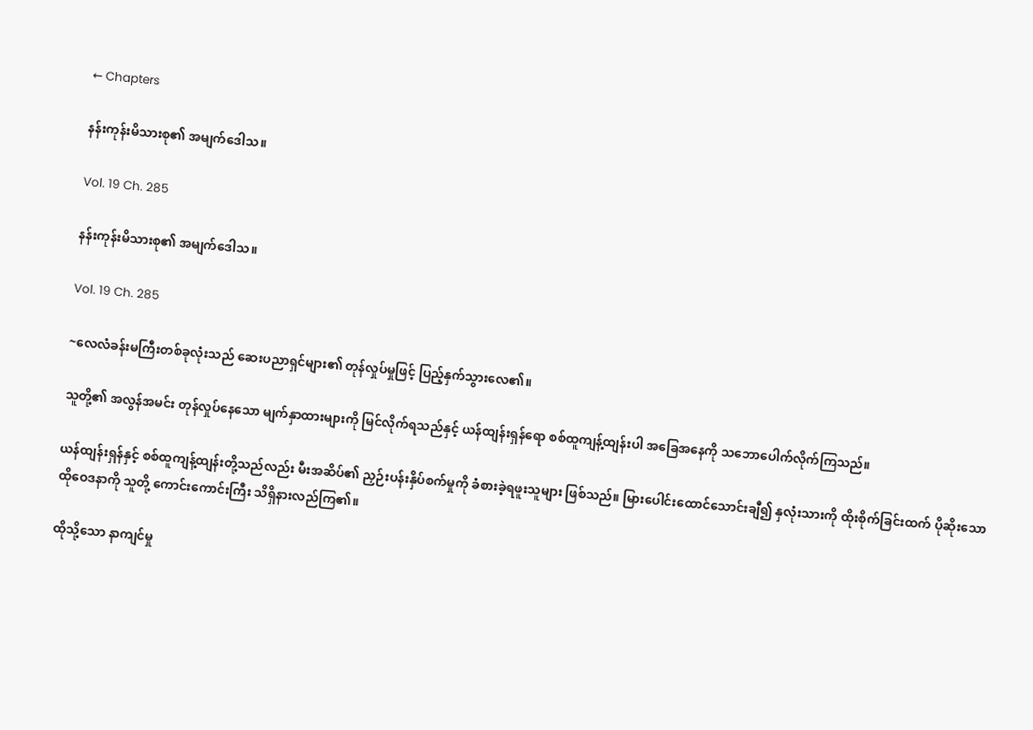← Chapters

နန်းကုန်းမိသားစု၏ အမျက်ဒေါသ။

Vol. 19 Ch. 285

နန်းကုန်းမိသားစု၏ အမျက်ဒေါသ။

Vol. 19 Ch. 285

~လေလံခန်းမကြီးတစ်ခုလုံးသည် ဆေးပညာရှင်များ၏ တုန်လှုပ်မှုဖြင့် ပြည့်နှက်သွားလေ၏။

သူတို့၏ အလွန်အမင်း တုန်လှုပ်နေသော မျက်နှာထားများကို မြင်လိုက်ရသည်နှင့် ယန်ထျန်းရှန်ရော စစ်ထူကျန့်ထျန်းပါ အခြေအနေကို သဘောပေါက်လိုက်ကြသည်။

ယန်ထျန်းရှန်နှင့် စစ်ထူကျန့်ထျန်းတို့သည်လည်း မီးအဆိပ်၏ ညှဉ်းပန်းနှိပ်စက်မှုကို ခံစားခဲ့ရဖူးသူများ ဖြစ်သည်။ မြားပေါင်းထောင်သောင်းချီ၍ နှလုံးသားကို ထိုးစိုက်ခြင်းထက် ပိုဆိုးသော ထိုဝေဒနာကို သူတို့ ကောင်းကောင်းကြီး သိရှိနားလည်ကြ၏။

ထိုသို့သော နာကျင်မှု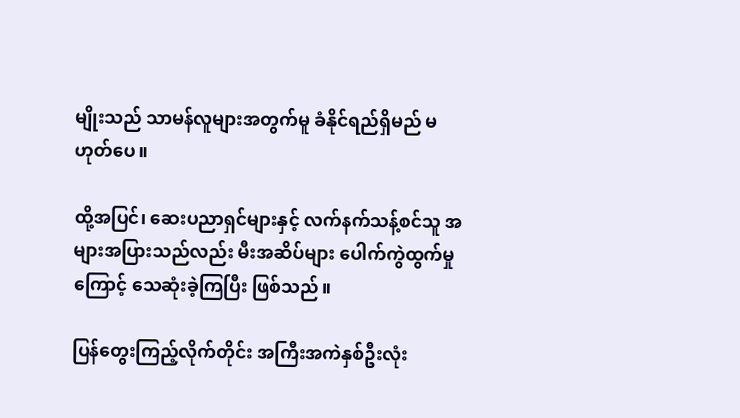မျိုးသည် သာမန်လူများအတွက်မူ ခံနိုင်ရည်ရှိမည် မဟုတ်ပေ။

ထို့အပြင်၊ ဆေးပညာရှင်များနှင့် လက်နက်သန့်စင်သူ အများအပြားသည်လည်း မီးအဆိပ်များ ပေါက်ကွဲထွက်မှုကြောင့် သေဆုံးခဲ့ကြပြီး ဖြစ်သည်။

ပြန်တွေးကြည့်လိုက်တိုင်း အကြီးအကဲနှစ်ဦးလုံး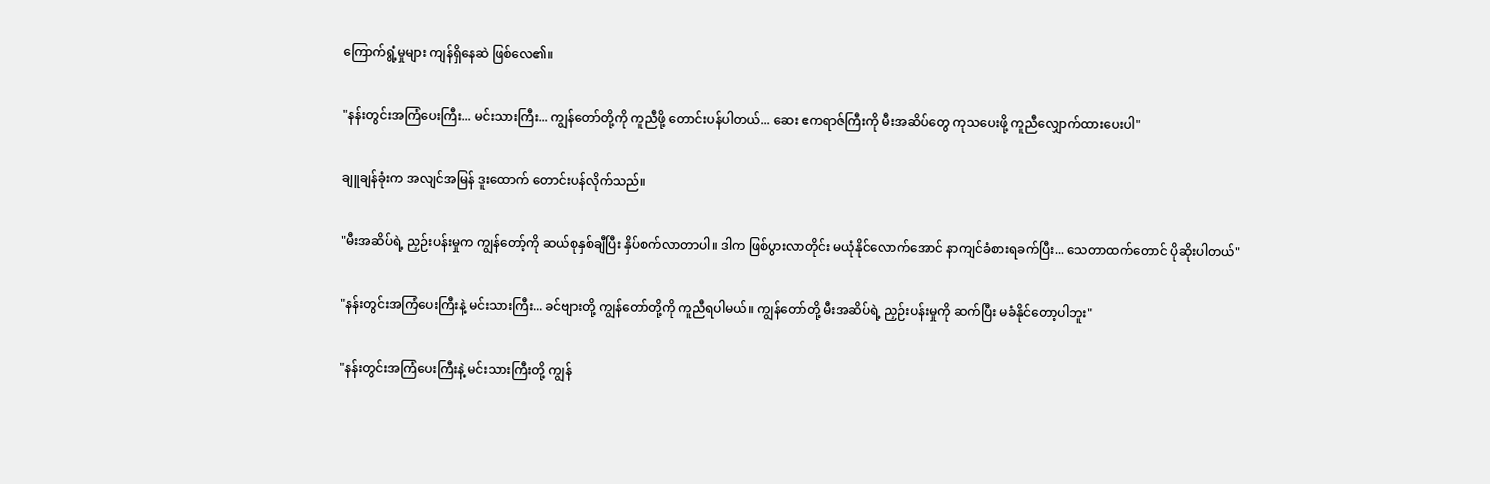ကြောက်ရွံ့မှုများ ကျန်ရှိနေဆဲ ဖြစ်လေ၏။

"နန်းတွင်းအကြံပေးကြီး... မင်းသားကြီး... ကျွန်တော်တို့ကို ကူညီဖို့ တောင်းပန်ပါတယ်... ဆေး ဧကရာဇ်ကြီးကို မီးအဆိပ်တွေ ကုသပေးဖို့ ကူညီလျှောက်ထားပေးပါ"

ချူချန်ခုံးက အလျင်အမြန် ဒူးထောက် တောင်းပန်လိုက်သည်။

"မီးအဆိပ်ရဲ့ ညှဉ်းပန်းမှုက ကျွန်တော့်ကို ဆယ်စုနှစ်ချီပြီး နှိပ်စက်လာတာပါ။ ဒါက ဖြစ်ပွားလာတိုင်း မယုံနိုင်လောက်အောင် နာကျင်ခံစားရခက်ပြီး... သေတာထက်တောင် ပိုဆိုးပါတယ်"

"နန်းတွင်းအကြံပေးကြီးနဲ့ မင်းသားကြီး... ခင်ဗျားတို့ ကျွန်တော်တို့ကို ကူညီရပါမယ်။ ကျွန်တော်တို့ မီးအဆိပ်ရဲ့ ညှဉ်းပန်းမှုကို ဆက်ပြီး မခံနိုင်တော့ပါဘူး"

"နန်းတွင်းအကြံပေးကြီးနဲ့ မင်းသားကြီးတို့ ကျွန်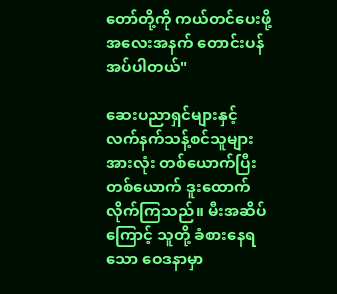တော်တို့ကို ကယ်တင်ပေးဖို့ အလေးအနက် တောင်းပန်အပ်ပါတယ်"

ဆေးပညာရှင်များနှင့် လက်နက်သန့်စင်သူများအားလုံး တစ်ယောက်ပြီးတစ်ယောက် ဒူးထောက်လိုက်ကြသည်။ မီးအဆိပ်ကြောင့် သူတို့ ခံစားနေရသော ဝေဒနာမှာ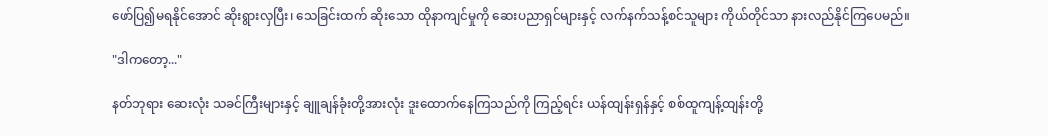ဖော်ပြ၍မရနိုင်အောင် ဆိုးရွားလှပြီး၊ သေခြင်းထက် ဆိုးသော ထိုနာကျင်မှုကို ဆေးပညာရှင်များနှင့် လက်နက်သန့်စင်သူများ ကိုယ်တိုင်သာ နားလည်နိုင်ကြပေမည်။

"ဒါကတော့..."

နတ်ဘုရား ဆေးလုံး သခင်ကြီးများနှင့် ချူချန်ခုံးတို့အားလုံး ဒူးထောက်နေကြသည်ကို ကြည့်ရင်း ယန်ထျန်းရှန်နှင့် စစ်ထူကျန့်ထျန်းတို့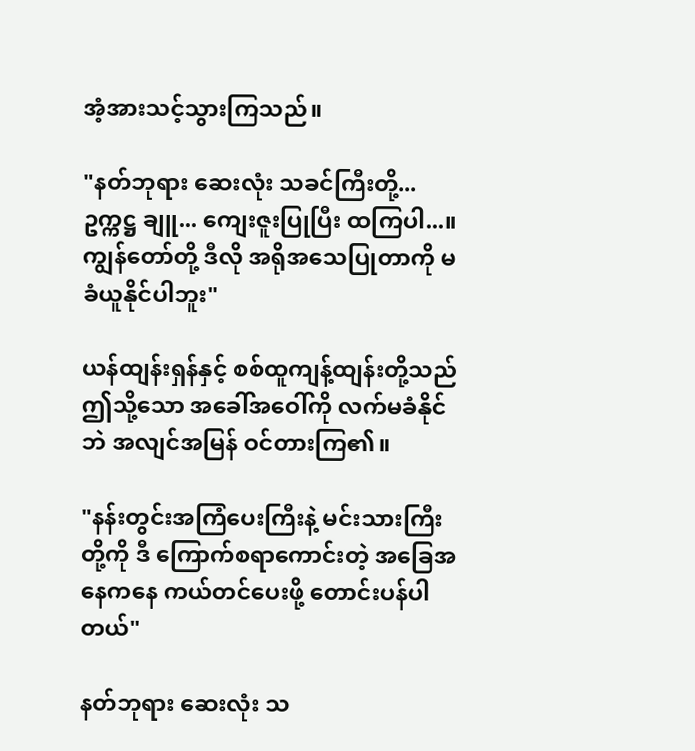အံ့အားသင့်သွားကြသည်။

"နတ်ဘုရား ဆေးလုံး သခင်ကြီးတို့... ဥက္ကဋ္ဌ ချူ... ကျေးဇူးပြုပြီး ထကြပါ...။ ကျွန်တော်တို့ ဒီလို အရိုအသေပြုတာကို မခံယူနိုင်ပါဘူး"

ယန်ထျန်းရှန်နှင့် စစ်ထူကျန့်ထျန်းတို့သည် ဤသို့သော အခေါ်အဝေါ်ကို လက်မခံနိုင်ဘဲ အလျင်အမြန် ဝင်တားကြ၏။

"နန်းတွင်းအကြံပေးကြီးနဲ့ မင်းသားကြီးတို့ကို ဒီ ကြောက်စရာကောင်းတဲ့ အခြေအနေကနေ ကယ်တင်ပေးဖို့ တောင်းပန်ပါတယ်"

နတ်ဘုရား ဆေးလုံး သ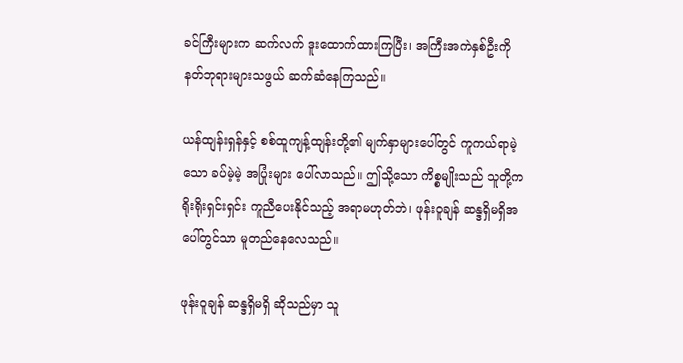ခင်ကြီးများက ဆက်လက် ဒူးထောက်ထားကြပြီး၊ အကြီးအကဲနှစ်ဦးကို နတ်ဘုရားများသဖွယ် ဆက်ဆံနေကြသည်။

ယန်ထျန်းရှန်နှင့် စစ်ထူကျန့်ထျန်းတို့၏ မျက်နှာများပေါ်တွင် ကူကယ်ရာမဲ့သော ခပ်မဲ့မဲ့ အပြုံးများ ပေါ်လာသည်။ ဤသို့သော ကိစ္စမျိုးသည် သူတို့က ရိုးရိုးရှင်းရှင်း ကူညီပေးနိုင်သည့် အရာမဟုတ်ဘဲ၊ ဖုန်းဝူချန် ဆန္ဒရှိမရှိအပေါ်တွင်သာ မူတည်နေလေသည်။

ဖုန်းဝူချန် ဆန္ဒရှိမရှိ ဆိုသည်မှာ သူ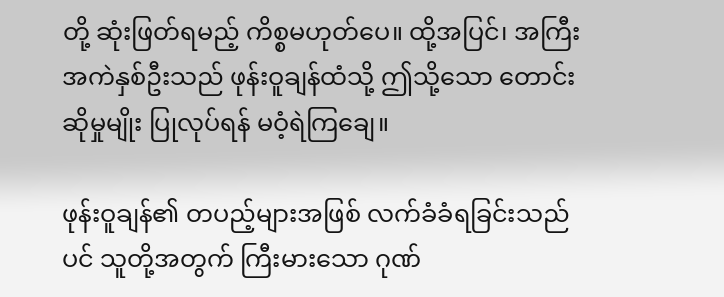တို့ ဆုံးဖြတ်ရမည့် ကိစ္စမဟုတ်ပေ။ ထို့အပြင်၊ အကြီးအကဲနှစ်ဦးသည် ဖုန်းဝူချန်ထံသို့ ဤသို့သော တောင်းဆိုမှုမျိုး ပြုလုပ်ရန် မဝံ့ရဲကြချေ။

ဖုန်းဝူချန်၏ တပည့်များအဖြစ် လက်ခံခံရခြင်းသည်ပင် သူတို့အတွက် ကြီးမားသော ဂုဏ်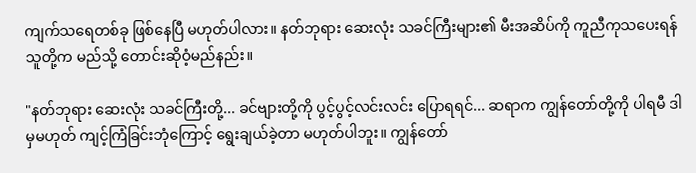ကျက်သရေတစ်ခု ဖြစ်နေပြီ မဟုတ်ပါလား။ နတ်ဘုရား ဆေးလုံး သခင်ကြီးများ၏ မီးအဆိပ်ကို ကူညီကုသပေးရန် သူတို့က မည်သို့ တောင်းဆိုဝံ့မည်နည်း။

"နတ်ဘုရား ဆေးလုံး သခင်ကြီးတို့... ခင်ဗျားတို့ကို ပွင့်ပွင့်လင်းလင်း ပြောရရင်... ဆရာက ကျွန်တော်တို့ကို ပါရမီ ဒါမှမဟုတ် ကျင့်ကြံခြင်းဘုံကြောင့် ရွေးချယ်ခဲ့တာ မဟုတ်ပါဘူး။ ကျွန်တော်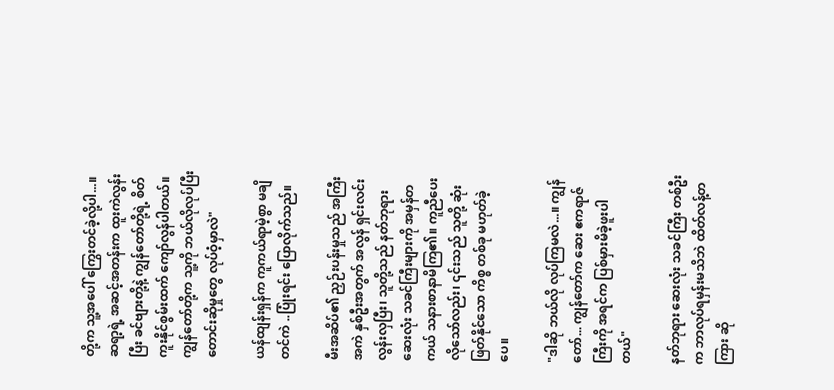တို့က သူ့အပေါ် ကြွေးတင်ခဲ့လို့ပါ...။ ဆရာ့ရဲ့ အဆင့်အတန်းက ထူးကဲလွန်းပြီး ခင်ဗျားတို့နဲ့ ကျွန်တော်တို့ရဲ့ စိတ်ကူးနိုင်စွမ်းထက် ကျော်လွန်ပါတယ်။ ကျွန်တော်တို့က သူ့ကို ဘယ်လိုလုပ်ပြီး တောင်းဆိုမှုတွေ လုပ်ဝံ့မှာလဲ"

ယန်ထျန်းရှန်က ကူကယ်ရာမဲ့စွာ မချိတင်ကဲ ..ပြုံးရင်း ပြောလိုက်သည်။

မီးအဆိပ်၏ ညှဉ်းပန်းမှုသည် အကြီးအကဲ နှစ်ဦးအတွက် အလွန် ရှင်းလင်းလွန်းလှပြီး၊ သူတို့သည် နတ်ဘုရား ဆေးလုံး သခင်ကြီးများကို အမှန်တကယ် သနားစာနာမိကြ၏။ ကူညီပေးလိုသော်လည်း၊ ၎င်းသည် သူတို့ ဆုံးဖြတ်နိုင်သော ကိစ္စ တစ်ခု မဟုတ်ခဲ့ပေ။

"ဒါဆို ဘယ်လို လုပ်ကြမလဲ...။ ကျွန်တော်... ကျွန်တော်က ဆေး ဧကရာဇ်ကြီးကို အရင်က ပြစ်မှားမိခဲ့ဖူးပါတယ်"

နတ်ဘုရား ဆေးလုံး သခင်ကြီး တစ်ဦးက ဘာလုပ်ရမှန်းမသိဘဲ ထိတ်လန့်တကြား ဆို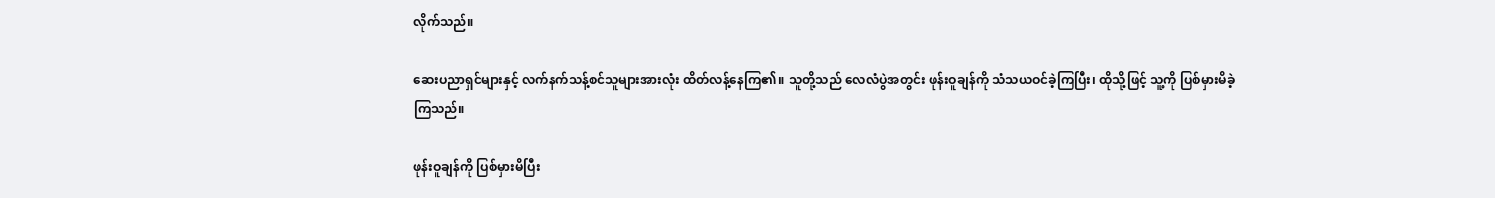လိုက်သည်။

ဆေးပညာရှင်များနှင့် လက်နက်သန့်စင်သူများအားလုံး ထိတ်လန့်နေကြ၏။ သူတို့သည် လေလံပွဲအတွင်း ဖုန်းဝူချန်ကို သံသယဝင်ခဲ့ကြပြီး၊ ထိုသို့ဖြင့် သူ့ကို ပြစ်မှားမိခဲ့ကြသည်။

ဖုန်းဝူချန်ကို ပြစ်မှားမိပြီး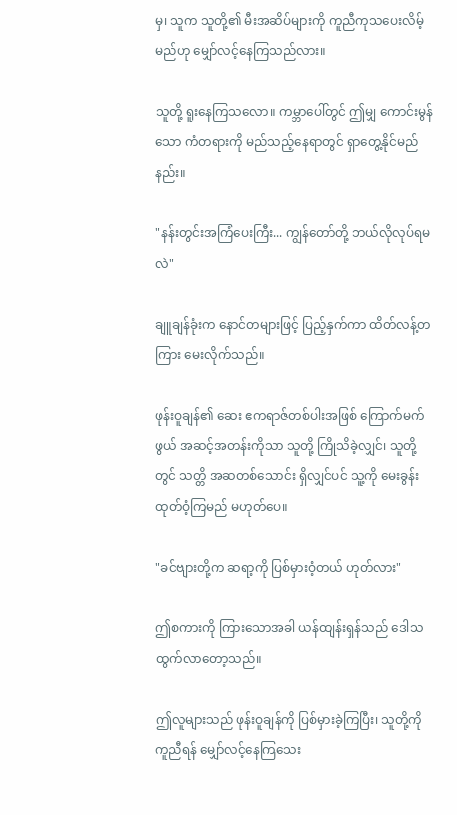မှ၊ သူက သူတို့၏ မီးအဆိပ်များကို ကူညီကုသပေးလိမ့်မည်ဟု မျှော်လင့်နေကြသည်လား။

သူတို့ ရူးနေကြသလော။ ကမ္ဘာပေါ်တွင် ဤမျှ ကောင်းမွန်သော ကံတရားကို မည်သည့်နေရာတွင် ရှာတွေ့နိုင်မည်နည်း။

"နန်းတွင်းအကြံပေးကြီး... ကျွန်တော်တို့ ဘယ်လိုလုပ်ရမလဲ"

ချူချန်ခုံးက နောင်တများဖြင့် ပြည့်နှက်ကာ ထိတ်လန့်တကြား မေးလိုက်သည်။

ဖုန်းဝူချန်၏ ဆေး ဧကရာဇ်တစ်ပါးအဖြစ် ကြောက်မက်ဖွယ် အဆင့်အတန်းကိုသာ သူတို့ ကြိုသိခဲ့လျှင်၊ သူတို့တွင် သတ္တိ အဆတစ်သောင်း ရှိလျှင်ပင် သူ့ကို မေးခွန်းထုတ်ဝံ့ကြမည် မဟုတ်ပေ။

"ခင်ဗျားတို့က ဆရာ့ကို ပြစ်မှားဝံ့တယ် ဟုတ်လား"

ဤစကားကို ကြားသောအခါ ယန်ထျန်းရှန်သည် ဒေါသထွက်လာတော့သည်။

ဤလူများသည် ဖုန်းဝူချန်ကို ပြစ်မှားခဲ့ကြပြီး၊ သူတို့ကို ကူညီရန် မျှော်လင့်နေကြသေး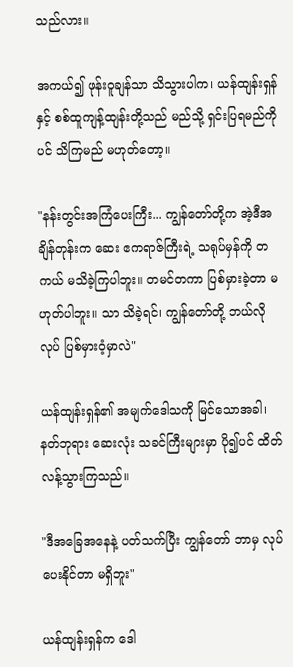သည်လား။

အကယ်၍ ဖုန်းဝူချန်သာ သိသွားပါက၊ ယန်ထျန်းရှန်နှင့် စစ်ထူကျန့်ထျန်းတို့သည် မည်သို့ ရှင်းပြရမည်ကိုပင် သိကြမည် မဟုတ်တော့။

"နန်းတွင်းအကြံပေးကြီး... ကျွန်တော်တို့က အဲ့ဒီအချိန်တုန်းက ဆေး ဧကရာဇ်ကြီးရဲ့ သရုပ်မှန်ကို တကယ် မသိခဲ့ကြပါဘူး။ တမင်တကာ ပြစ်မှားခဲ့တာ မဟုတ်ပါဘူး။ သာ သိခဲ့ရင်၊ ကျွန်တော်တို့ ဘယ်လိုလုပ် ပြစ်မှားဝံ့မှာလဲ"

ယန်ထျန်းရှန်၏ အမျက်ဒေါသကို မြင်သောအခါ၊ နတ်ဘုရား ဆေးလုံး သခင်ကြီးများမှာ ပို၍ပင် ထိတ်လန့်သွားကြသည်။

"ဒီအခြေအနေနဲ့ ပတ်သက်ပြီး ကျွန်တော် ဘာမှ လုပ်ပေးနိုင်တာ မရှိဘူး"

ယန်ထျန်းရှန်က ဒေါ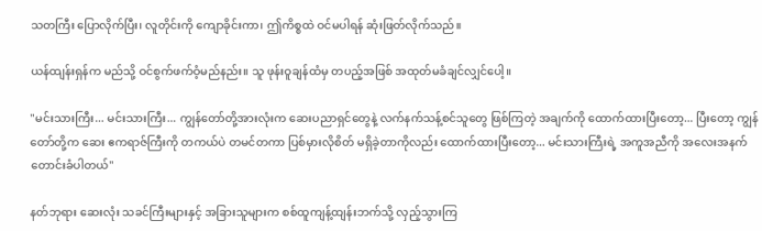သတကြီး ပြောလိုက်ပြီး၊ လူတိုင်းကို ကျောခိုင်းကာ၊ ဤကိစ္စထဲ ဝင်မပါရန် ဆုံးဖြတ်လိုက်သည်။

ယန်ထျန်းရှန်က မည်သို့ ဝင်စွက်ဖက်ဝံ့မည်နည်း။ သူ ဖုန်းဝူချန်ထံမှ တပည့်အဖြစ် အထုတ်မခံချင်လျှင်ပေါ့။

"မင်းသားကြီး... မင်းသားကြီး... ကျွန်တော်တို့အားလုံးက ဆေးပညာရှင်တွေနဲ့ လက်နက်သန့်စင်သူတွေ ဖြစ်ကြတဲ့ အချက်ကို ထောက်ထားပြီးတော့... ပြီးတော့ ကျွန်တော်တို့က ဆေး ဧကရာဇ်ကြီးကို တကယ်ပဲ တမင်တကာ ပြစ်မှားလိုစိတ် မရှိခဲ့တာကိုလည်း ထောက်ထားပြီးတော့... မင်းသားကြီးရဲ့ အကူအညီကို အလေးအနက် တောင်းခံပါတယ်"

နတ်ဘုရား ဆေးလုံး သခင်ကြီးများနှင့် အခြားသူများက စစ်ထူကျန့်ထျန်းဘက်သို့ လှည့်သွားကြ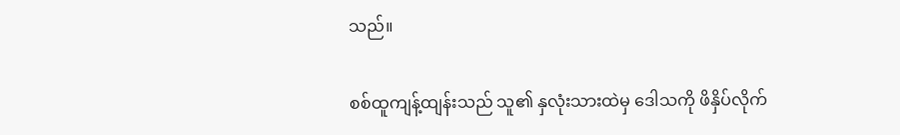သည်။

စစ်ထူကျန့်ထျန်းသည် သူ၏ နှလုံးသားထဲမှ ဒေါသကို ဖိနှိပ်လိုက်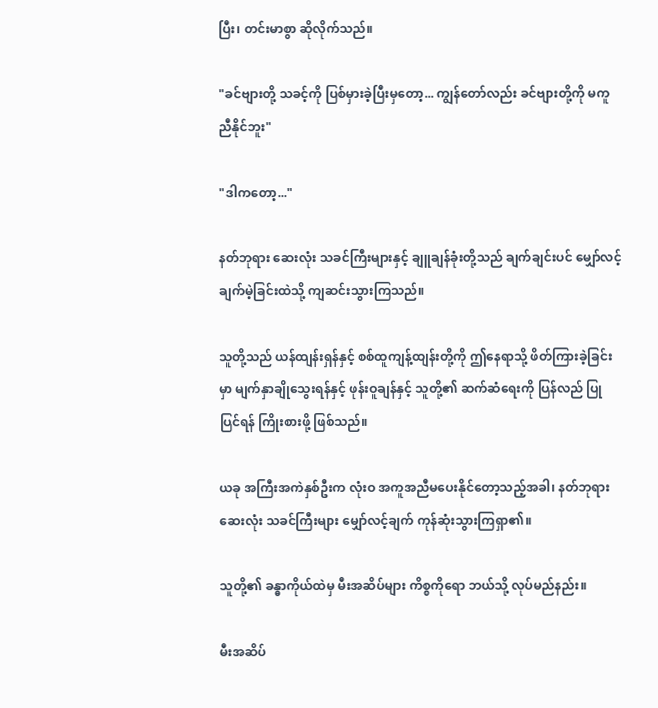ပြီး၊ တင်းမာစွာ ဆိုလိုက်သည်။

"ခင်ဗျားတို့ သခင့်ကို ပြစ်မှားခဲ့ပြီးမှတော့... ကျွန်တော်လည်း ခင်ဗျားတို့ကို မကူညီနိုင်ဘူး"

"ဒါကတော့..."

နတ်ဘုရား ဆေးလုံး သခင်ကြီးများနှင့် ချူချန်ခုံးတို့သည် ချက်ချင်းပင် မျှော်လင့်ချက်မဲ့ခြင်းထဲသို့ ကျဆင်းသွားကြသည်။

သူတို့သည် ယန်ထျန်းရှန်နှင့် စစ်ထူကျန့်ထျန်းတို့ကို ဤနေရာသို့ ဖိတ်ကြားခဲ့ခြင်းမှာ မျက်နှာချိုသွေးရန်နှင့် ဖုန်းဝူချန်နှင့် သူတို့၏ ဆက်ဆံရေးကို ပြန်လည် ပြုပြင်ရန် ကြိုးစားဖို့ ဖြစ်သည်။

ယခု အကြီးအကဲနှစ်ဦးက လုံးဝ အကူအညီမပေးနိုင်တော့သည့်အခါ၊ နတ်ဘုရား ဆေးလုံး သခင်ကြီးများ မျှော်လင့်ချက် ကုန်ဆုံးသွားကြရှာ၏။

သူတို့၏ ခန္ဓာကိုယ်ထဲမှ မီးအဆိပ်များ ကိစ္စကိုရော ဘယ်သို့ လုပ်မည်နည်း။

မီးအဆိပ်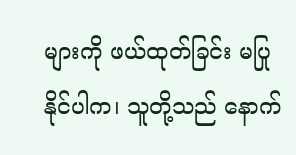များကို ဖယ်ထုတ်ခြင်း မပြုနိုင်ပါက၊ သူတို့သည် နောက်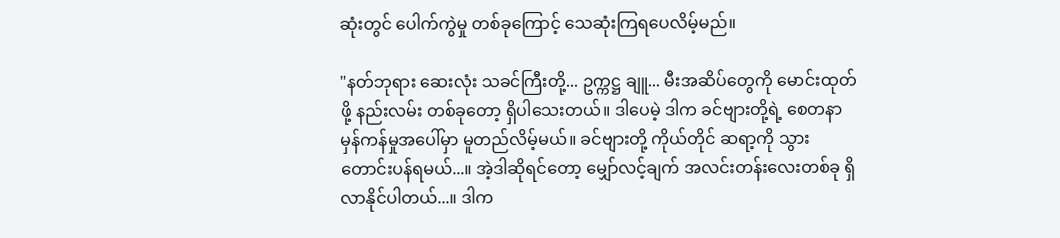ဆုံးတွင် ပေါက်ကွဲမှု တစ်ခုကြောင့် သေဆုံးကြရပေလိမ့်မည်။

"နတ်ဘုရား ဆေးလုံး သခင်ကြီးတို့... ဥက္ကဋ္ဌ ချူ... မီးအဆိပ်တွေကို မောင်းထုတ်ဖို့ နည်းလမ်း တစ်ခုတော့ ရှိပါသေးတယ်။ ဒါပေမဲ့ ဒါက ခင်ဗျားတို့ရဲ့ စေတနာ မှန်ကန်မှုအပေါ်မှာ မူတည်လိမ့်မယ်။ ခင်ဗျားတို့ ကိုယ်တိုင် ဆရာ့ကို သွားတောင်းပန်ရမယ်...။ အဲ့ဒါဆိုရင်တော့ မျှော်လင့်ချက် အလင်းတန်းလေးတစ်ခု ရှိလာနိုင်ပါတယ်...။ ဒါက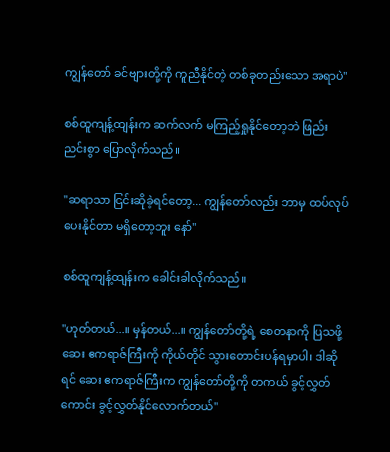ကျွန်တော် ခင်ဗျားတို့ကို ကူညီနိုင်တဲ့ တစ်ခုတည်းသော အရာပဲ"

စစ်ထူကျန့်ထျန်းက ဆက်လက် မကြည့်ရှုနိုင်တော့ဘဲ ဖြည်းညင်းစွာ ပြောလိုက်သည်။

"ဆရာသာ ငြင်းဆိုခဲ့ရင်တော့... ကျွန်တော်လည်း ဘာမှ ထပ်လုပ်ပေးနိုင်တာ မရှိတော့ဘူး နော်"

စစ်ထူကျန့်ထျန်းက ခေါင်းခါလိုက်သည်။

"ဟုတ်တယ်...။ မှန်တယ်...။ ကျွန်တော်တို့ရဲ့ စေတနာကို ပြသဖို့ ဆေး ဧကရာဇ်ကြီးကို ကိုယ်တိုင် သွားတောင်းပန်ရမှာပါ၊ ဒါဆိုရင် ဆေး ဧကရာဇ်ကြီးက ကျွန်တော်တို့ကို တကယ် ခွင့်လွှတ်ကောင်း ခွင့်လွှတ်နိုင်လောက်တယ်"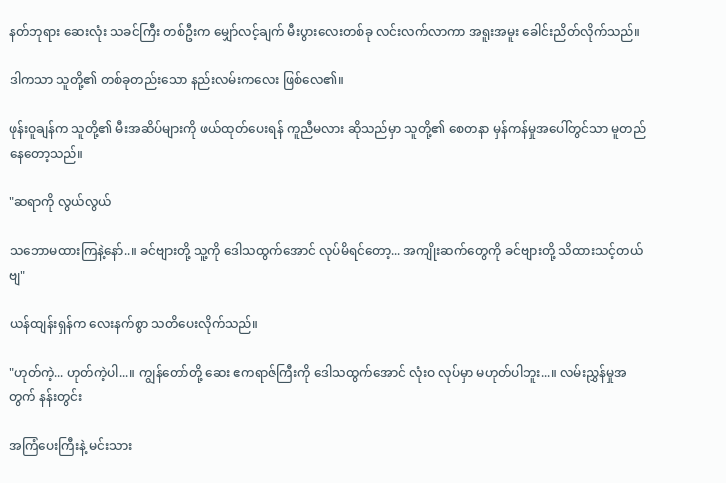နတ်ဘုရား ဆေးလုံး သခင်ကြီး တစ်ဦးက မျှော်လင့်ချက် မီးပွားလေးတစ်ခု လင်းလက်လာကာ အရူးအမူး ခေါင်းညိတ်လိုက်သည်။

ဒါကသာ သူတို့၏ တစ်ခုတည်းသော နည်းလမ်းကလေး ဖြစ်လေ၏။

ဖုန်းဝူချန်က သူတို့၏ မီးအဆိပ်များကို ဖယ်ထုတ်ပေးရန် ကူညီမလား ဆိုသည်မှာ သူတို့၏ စေတနာ မှန်ကန်မှုအပေါ်တွင်သာ မူတည်နေတော့သည်။

"ဆရာကို လွယ်လွယ်

သဘောမထားကြနဲ့နော်..။ ခင်ဗျားတို့ သူ့ကို ဒေါသထွက်အောင် လုပ်မိရင်တော့... အကျိုးဆက်တွေကို ခင်ဗျားတို့ သိထားသင့်တယ်ဗျ"

ယန်ထျန်းရှန်က လေးနက်စွာ သတိပေးလိုက်သည်။

"ဟုတ်ကဲ့... ဟုတ်ကဲ့ပါ...။ ကျွန်တော်တို့ ဆေး ဧကရာဇ်ကြီးကို ဒေါသထွက်အောင် လုံးဝ လုပ်မှာ မဟုတ်ပါဘူး...။ လမ်းညွှန်မှုအတွက် နန်းတွင်း

အကြံပေးကြီးနဲ့ မင်းသား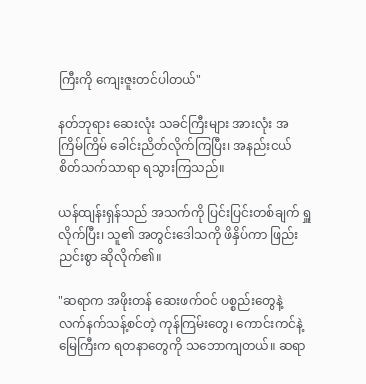ကြီးကို ကျေးဇူးတင်ပါတယ်"

နတ်ဘုရား ဆေးလုံး သခင်ကြီးများ အားလုံး အကြိမ်ကြိမ် ခေါင်းညိတ်လိုက်ကြပြီး၊ အနည်းငယ် စိတ်သက်သာရာ ရသွားကြသည်။

ယန်ထျန်းရှန်သည် အသက်ကို ပြင်းပြင်းတစ်ချက် ရှူလိုက်ပြီး၊ သူ၏ အတွင်းဒေါသကို ဖိနှိပ်ကာ ဖြည်းညင်းစွာ ဆိုလိုက်၏။

"ဆရာက အဖိုးတန် ဆေးဖက်ဝင် ပစ္စည်းတွေနဲ့ လက်နက်သန့်စင်တဲ့ ကုန်ကြမ်းတွေ၊ ကောင်းကင်နဲ့ မြေကြီးက ရတနာတွေကို သဘောကျတယ်။ ဆရာ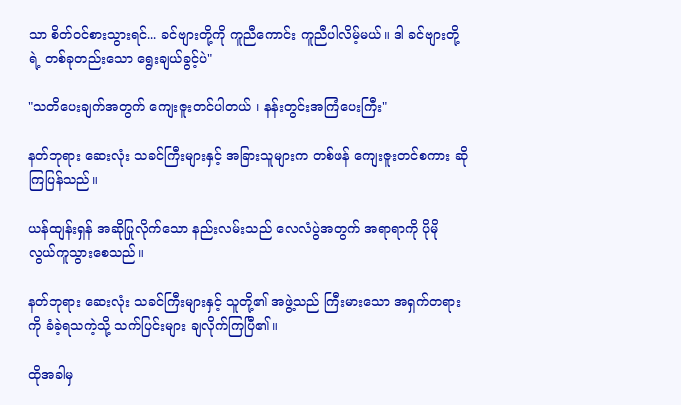သာ စိတ်ဝင်စားသွားရင်... ခင်ဗျားတို့ကို ကူညီကောင်း ကူညီပါလိမ့်မယ်။ ဒါ ခင်ဗျားတို့ရဲ့ တစ်ခုတည်းသော ရွေးချယ်ခွင့်ပဲ"

"သတိပေးချက်အတွက် ကျေးဇူးတင်ပါတယ် ၊ နန်းတွင်းအကြံပေးကြီး"

နတ်ဘုရား ဆေးလုံး သခင်ကြီးများနှင့် အခြားသူများက တစ်ဖန် ကျေးဇူးတင်စကား ဆိုကြပြန်သည်။

ယန်ထျန်းရှန် အဆိုပြုလိုက်သော နည်းလမ်းသည် လေလံပွဲအတွက် အရာရာကို ပိုမို လွယ်ကူသွားစေသည်။

နတ်ဘုရား ဆေးလုံး သခင်ကြီးများနှင့် သူတို့၏ အဖွဲ့သည် ကြီးမားသော အရှက်တရားကို ခံခဲ့ရသကဲ့သို့ သက်ပြင်းများ ချလိုက်ကြပြီ၏။

ထိုအခါမှ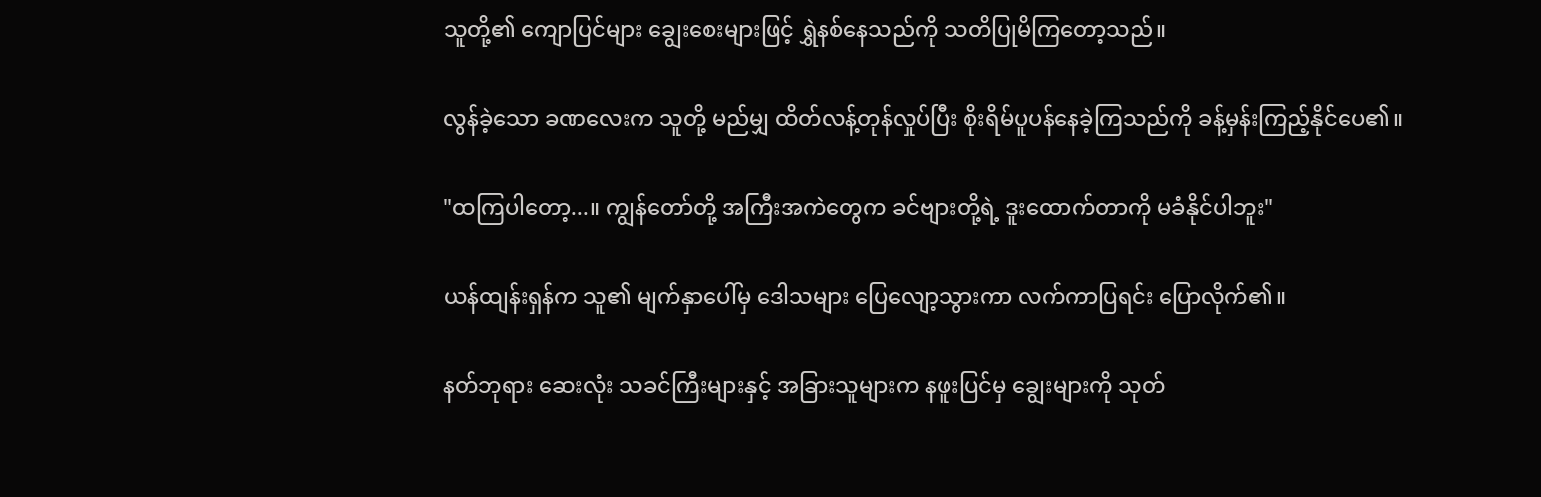သူတို့၏ ကျောပြင်များ ချွေးစေးများဖြင့် ရွှဲနစ်နေသည်ကို သတိပြုမိကြတော့သည်။

လွန်ခဲ့သော ခဏလေးက သူတို့ မည်မျှ ထိတ်လန့်တုန်လှုပ်ပြီး စိုးရိမ်ပူပန်နေခဲ့ကြသည်ကို ခန့်မှန်းကြည့်နိုင်ပေ၏။

"ထကြပါတော့...။ ကျွန်တော်တို့ အကြီးအကဲတွေက ခင်ဗျားတို့ရဲ့ ဒူးထောက်တာကို မခံနိုင်ပါဘူး"

ယန်ထျန်းရှန်က သူ၏ မျက်နှာပေါ်မှ ဒေါသများ ပြေလျော့သွားကာ လက်ကာပြရင်း ပြောလိုက်၏။

နတ်ဘုရား ဆေးလုံး သခင်ကြီးများနှင့် အခြားသူများက နဖူးပြင်မှ ချွေးများကို သုတ်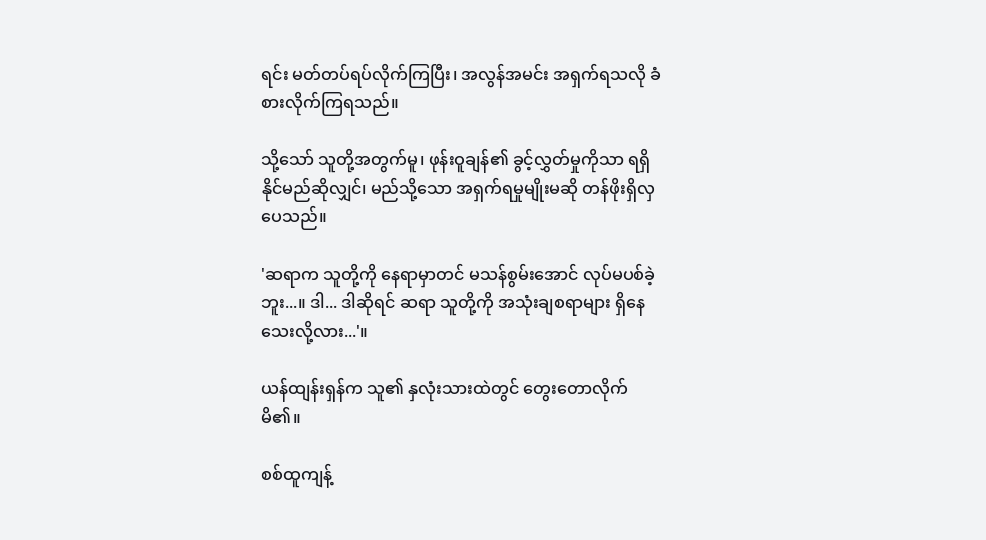ရင်း မတ်တပ်ရပ်လိုက်ကြပြီး၊ အလွန်အမင်း အရှက်ရသလို ခံစားလိုက်ကြရသည်။

သို့သော် သူတို့အတွက်မူ၊ ဖုန်းဝူချန်၏ ခွင့်လွှတ်မှုကိုသာ ရရှိနိုင်မည်ဆိုလျှင်၊ မည်သို့သော အရှက်ရမှုမျိုးမဆို တန်ဖိုးရှိလှပေသည်။

'ဆရာက သူတို့ကို နေရာမှာတင် မသန်စွမ်းအောင် လုပ်မပစ်ခဲ့ဘူး...။ ဒါ... ဒါဆိုရင် ဆရာ သူတို့ကို အသုံးချစရာများ ရှိနေသေးလို့လား...'။

ယန်ထျန်းရှန်က သူ၏ နှလုံးသားထဲတွင် တွေးတောလိုက်မိ၏။

စစ်ထူကျန့်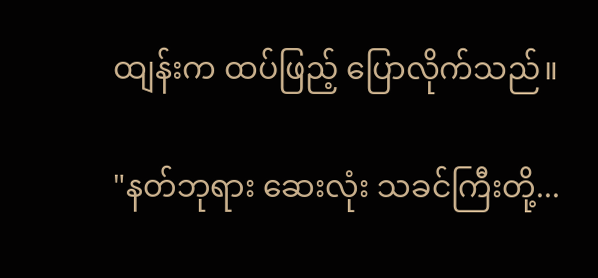ထျန်းက ထပ်ဖြည့် ပြောလိုက်သည်။

"နတ်ဘုရား ဆေးလုံး သခင်ကြီးတို့...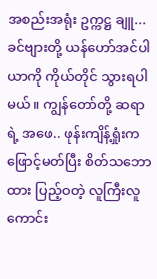အစည်းအရုံး ဥက္ကဋ္ဌ ချူ... ခင်ဗျားတို့ ယန်ဟော်အင်ပါယာကို ကိုယ်တိုင် သွားရပါမယ်။ ကျွန်တော်တို့ ဆရာရဲ့ အဖေ.. ဖုန်းကျိန့်ရှုံးက ဖြောင့်မတ်ပြီး စိတ်သဘောထား ပြည့်ဝတဲ့ လူကြီးလူကောင်း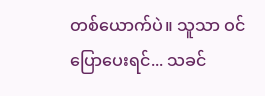တစ်ယောက်ပဲ။ သူသာ ဝင်ပြောပေးရင်... သခင်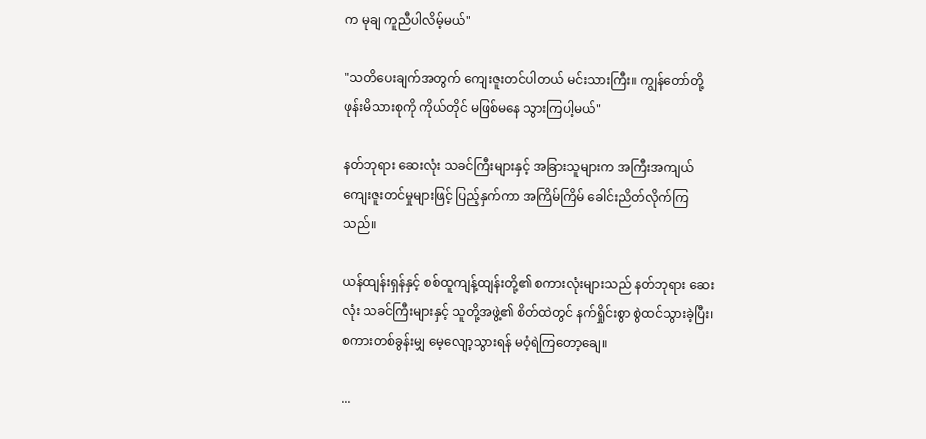က မုချ ကူညီပါလိမ့်မယ်"

"သတိပေးချက်အတွက် ကျေးဇူးတင်ပါတယ် မင်းသားကြီး။ ကျွန်တော်တို့ ဖုန်းမိသားစုကို ကိုယ်တိုင် မဖြစ်မနေ သွားကြပါ့မယ်"

နတ်ဘုရား ဆေးလုံး သခင်ကြီးများနှင့် အခြားသူများက အကြီးအကျယ် ကျေးဇူးတင်မှုများဖြင့် ပြည့်နှက်ကာ အကြိမ်ကြိမ် ခေါင်းညိတ်လိုက်ကြသည်။

ယန်ထျန်းရှန်နှင့် စစ်ထူကျန့်ထျန်းတို့၏ စကားလုံးများသည် နတ်ဘုရား ဆေးလုံး သခင်ကြီးများနှင့် သူတို့အဖွဲ့၏ စိတ်ထဲတွင် နက်ရှိုင်းစွာ စွဲထင်သွားခဲ့ပြီး၊ စကားတစ်ခွန်းမျှ မေ့လျော့သွားရန် မဝံ့ရဲကြတော့ချေ။

...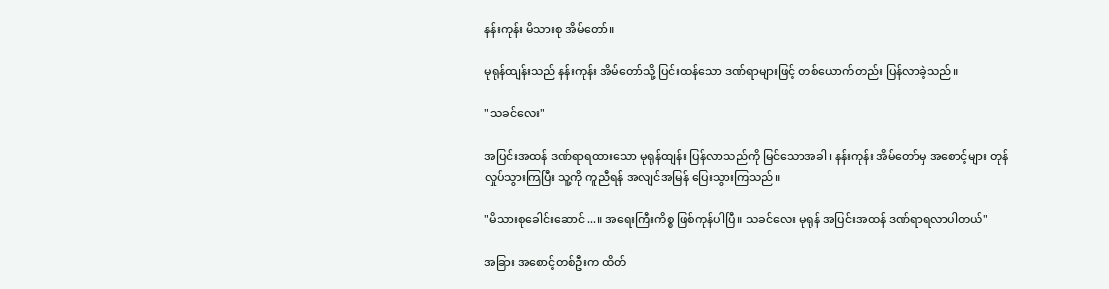နန်းကုန်း မိသားစု အိမ်တော်။

မုရုန်ထျန်းသည် နန်းကုန်း အိမ်တော်သို့ ပြင်းထန်သော ဒဏ်ရာများဖြင့် တစ်ယောက်တည်း ပြန်လာခဲ့သည်။

"သခင်လေး"

အပြင်းအထန် ဒဏ်ရာရထားသော မုရုန်ထျန်း ပြန်လာသည်ကို မြင်သောအခါ၊ နန်းကုန်း အိမ်တော်မှ အစောင့်များ တုန်လှုပ်သွားကြပြီး သူ့ကို ကူညီရန် အလျင်အမြန် ပြေးသွားကြသည်။

"မိသားစုခေါင်းဆောင်...။ အရေးကြီးကိစ္စ ဖြစ်ကုန်ပါပြီ။ သခင်လေး မုရုန် အပြင်းအထန် ဒဏ်ရာရလာပါတယ်"

အခြား အစောင့်တစ်ဦးက ထိတ်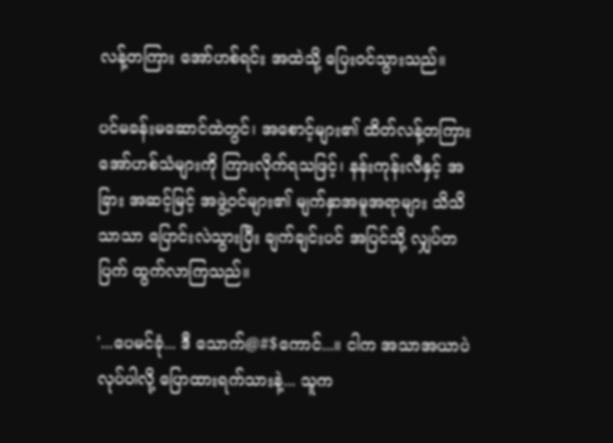လန့်တကြား အော်ဟစ်ရင်း အထဲသို့ ပြေးဝင်သွားသည်။

ပင်မခန်းမဆောင်ထဲတွင်၊ အစောင့်များ၏ ထိတ်လန့်တကြား အော်ဟစ်သံများကို ကြားလိုက်ရသဖြင့်၊ နန်းကုန်းလီနှင့် အခြား အဆင့်မြင့် အဖွဲ့ဝင်များ၏ မျက်နှာအမူအရာများ သိသိသာသာ ပြောင်းလဲသွားပြီး ချက်ချင်းပင် အပြင်သို့ လျှပ်တပြက် ထွက်လာကြသည်။

'...ပေမင်ခုံ... ဒီ သောက်@#$ကောင်...။ ငါက အသာအယာပဲ လုပ်ပါလို့ ပြောထားရက်သားနဲ့... သူက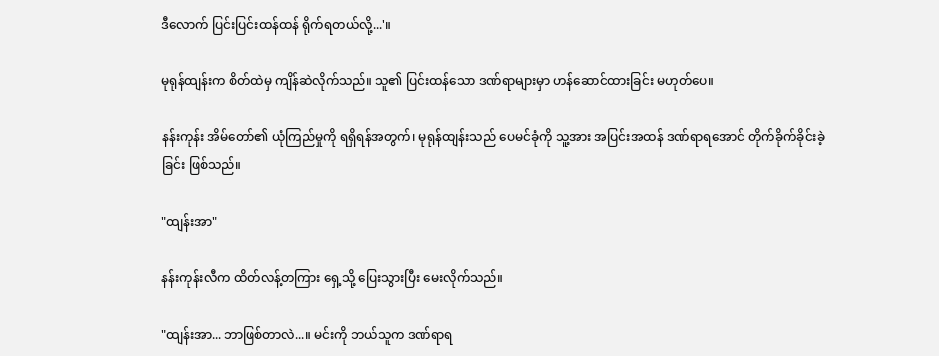ဒီလောက် ပြင်းပြင်းထန်ထန် ရိုက်ရတယ်လို့...'။

မုရုန်ထျန်းက စိတ်ထဲမှ ကျိန်ဆဲလိုက်သည်။ သူ၏ ပြင်းထန်သော ဒဏ်ရာများမှာ ဟန်ဆောင်ထားခြင်း မဟုတ်ပေ။

နန်းကုန်း အိမ်တော်၏ ယုံကြည်မှုကို ရရှိရန်အတွက်၊ မုရုန်ထျန်းသည် ပေမင်ခုံကို သူ့အား အပြင်းအထန် ဒဏ်ရာရအောင် တိုက်ခိုက်ခိုင်းခဲ့ခြင်း ဖြစ်သည်။

"ထျန်းအာ"

နန်းကုန်းလီက ထိတ်လန့်တကြား ရှေ့သို့ ပြေးသွားပြီး မေးလိုက်သည်။

"ထျန်းအာ... ဘာဖြစ်တာလဲ...။ မင်းကို ဘယ်သူက ဒဏ်ရာရ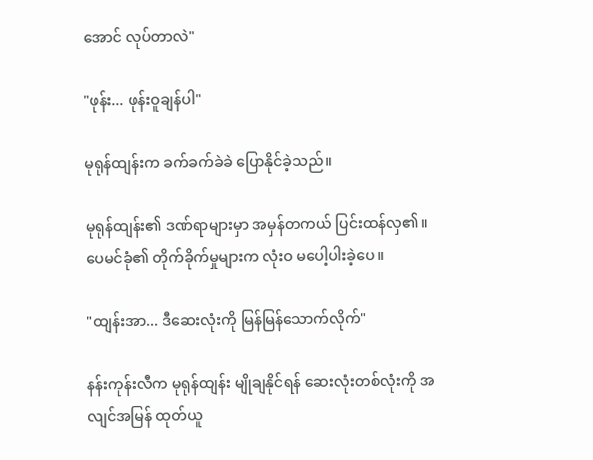အောင် လုပ်တာလဲ"

"ဖုန်း... ဖုန်းဝူချန်ပါ"

မုရုန်ထျန်းက ခက်ခက်ခဲခဲ ပြောနိုင်ခဲ့သည်။

မုရုန်ထျန်း၏ ဒဏ်ရာများမှာ အမှန်တကယ် ပြင်းထန်လှ၏။ ပေမင်ခုံ၏ တိုက်ခိုက်မှုများက လုံးဝ မပေါ့ပါးခဲ့ပေ။

"ထျန်းအာ... ဒီဆေးလုံးကို မြန်မြန်သောက်လိုက်"

နန်းကုန်းလီက မုရုန်ထျန်း မျိုချနိုင်ရန် ဆေးလုံးတစ်လုံးကို အလျင်အမြန် ထုတ်ယူ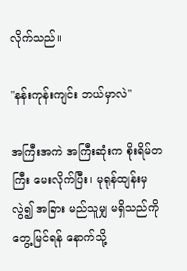လိုက်သည်။

"နန်းကုန်းကျင်း ဘယ်မှာလဲ"

အကြီးအကဲ အကြီးဆုံးက စိုးရိမ်တကြီး မေးလိုက်ပြီး၊ မုရုန်ထျန်းမှလွဲ၍ အခြား မည်သူမျှ မရှိသည်ကို တွေ့မြင်ရန် နောက်သို့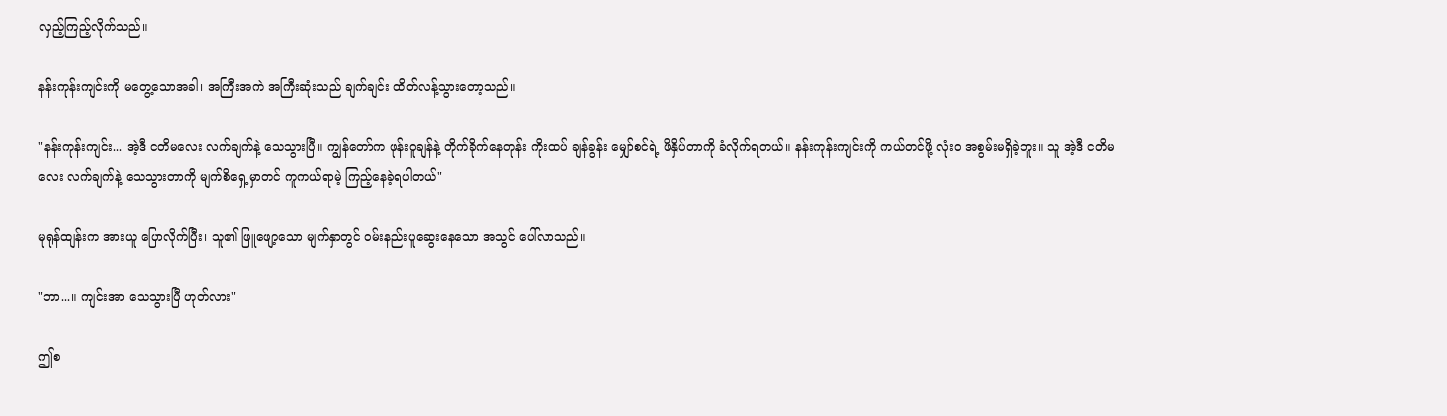လှည့်ကြည့်လိုက်သည်။

နန်းကုန်းကျင်းကို မတွေ့သောအခါ၊ အကြီးအကဲ အကြီးဆုံးသည် ချက်ချင်း ထိတ်လန့်သွားတော့သည်။

"နန်းကုန်းကျင်း... အဲ့ဒီ ငတိမလေး လက်ချက်နဲ့ သေသွားပြီ။ ကျွန်တော်က ဖုန်းဝူချန်နဲ့ တိုက်ခိုက်နေတုန်း ကိုးထပ် ချန်ခွန်း မျှော်စင်ရဲ့ ဖိနှိပ်တာကို ခံလိုက်ရတယ်။ နန်းကုန်းကျင်းကို ကယ်တင်ဖို့ လုံးဝ အစွမ်းမရှိခဲ့ဘူး။ သူ အဲ့ဒီ ငတိမလေး လက်ချက်နဲ့ သေသွားတာကို မျက်စိရှေ့မှာတင် ကူကယ်ရာမဲ့ ကြည့်နေခဲ့ရပါတယ်"

မုရုန်ထျန်းက အားယူ ပြောလိုက်ပြီး၊ သူ၏ ဖြူဖျော့သော မျက်နှာတွင် ဝမ်းနည်းပူဆွေးနေသော အသွင် ပေါ်လာသည်။

"ဘာ...။ ကျင်းအာ သေသွားပြီ ဟုတ်လား"

ဤစ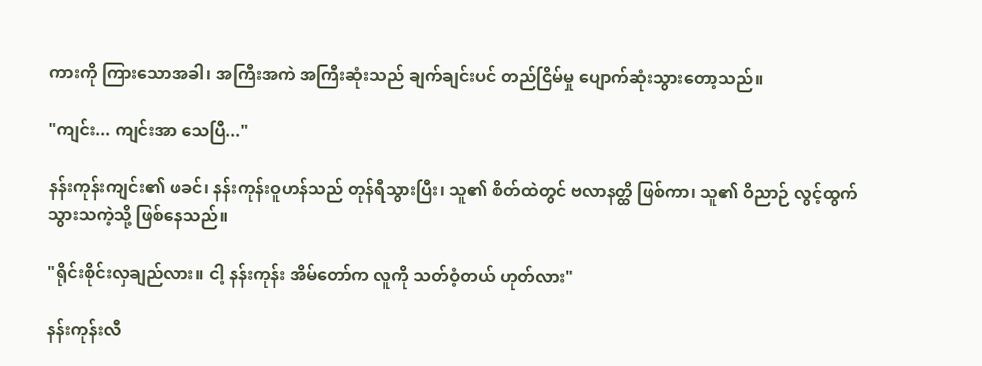ကားကို ကြားသောအခါ၊ အကြီးအကဲ အကြီးဆုံးသည် ချက်ချင်းပင် တည်ငြိမ်မှု ပျောက်ဆုံးသွားတော့သည်။

"ကျင်း... ကျင်းအာ သေပြီ..."

နန်းကုန်းကျင်း၏ ဖခင်၊ နန်းကုန်းဝူဟန်သည် တုန်ရီသွားပြီး၊ သူ၏ စိတ်ထဲတွင် ဗလာနတ္ထိ ဖြစ်ကာ၊ သူ၏ ဝိညာဉ် လွင့်ထွက်သွားသကဲ့သို့ ဖြစ်နေသည်။

"ရိုင်းစိုင်းလှချည်လား။ ငါ့ နန်းကုန်း အိမ်တော်က လူကို သတ်ဝံ့တယ် ဟုတ်လား"

နန်းကုန်းလီ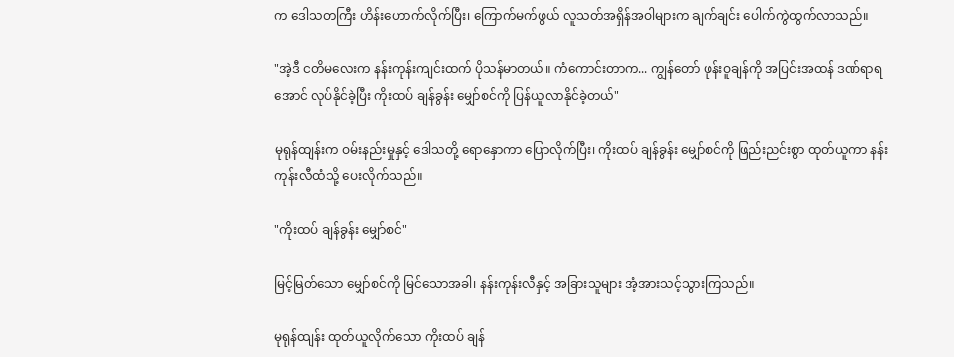က ဒေါသတကြီး ဟိန်းဟောက်လိုက်ပြီး၊ ကြောက်မက်ဖွယ် လူသတ်အရှိန်အဝါများက ချက်ချင်း ပေါက်ကွဲထွက်လာသည်။

"အဲ့ဒီ ငတိမလေးက နန်းကုန်းကျင်းထက် ပိုသန်မာတယ်။ ကံကောင်းတာက... ကျွန်တော် ဖုန်းဝူချန်ကို အပြင်းအထန် ဒဏ်ရာရအောင် လုပ်နိုင်ခဲ့ပြီး ကိုးထပ် ချန်ခွန်း မျှော်စင်ကို ပြန်ယူလာနိုင်ခဲ့တယ်"

မုရုန်ထျန်းက ဝမ်းနည်းမှုနှင့် ဒေါသတို့ ရောနှောကာ ပြောလိုက်ပြီး၊ ကိုးထပ် ချန်ခွန်း မျှော်စင်ကို ဖြည်းညင်းစွာ ထုတ်ယူကာ နန်းကုန်းလီထံသို့ ပေးလိုက်သည်။

"ကိုးထပ် ချန်ခွန်း မျှော်စင်"

မြင့်မြတ်သော မျှော်စင်ကို မြင်သောအခါ၊ နန်းကုန်းလီနှင့် အခြားသူများ အံ့အားသင့်သွားကြသည်။

မုရုန်ထျန်း ထုတ်ယူလိုက်သော ကိုးထပ် ချန်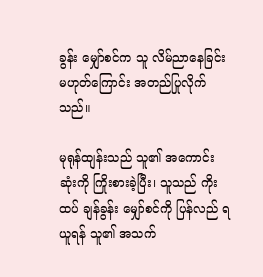ခွန်း မျှော်စင်က သူ လိမ်ညာနေခြင်း မဟုတ်ကြောင်း အတည်ပြုလိုက်သည်။

မုရုန်ထျန်းသည် သူ၏ အကောင်းဆုံးကို ကြိုးစားခဲ့ပြီး၊ သူသည် ကိုးထပ် ချန်ခွန်း မျှော်စင်ကို ပြန်လည် ရယူရန် သူ၏ အသက်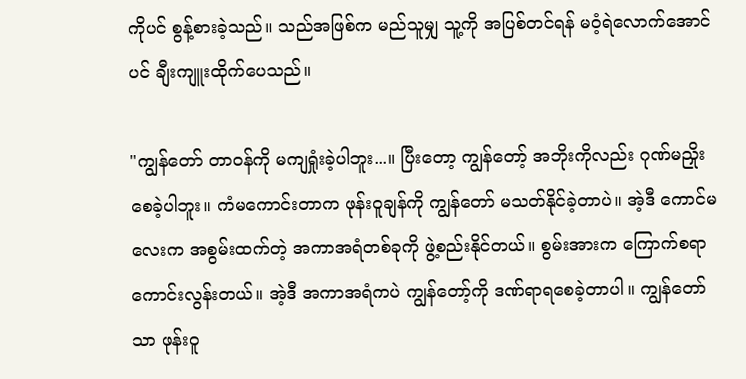ကိုပင် စွန့်စားခဲ့သည်။ သည်အဖြစ်က မည်သူမျှ သူ့ကို အပြစ်တင်ရန် မဝံ့ရဲလောက်အောင်ပင် ချီးကျူးထိုက်ပေသည်။

"ကျွန်တော် တာဝန်ကို မကျရှုံးခဲ့ပါဘူး...။ ပြီးတော့ ကျွန်တော့် အဘိုးကိုလည်း ဂုဏ်မညှိုးစေခဲ့ပါဘူး။ ကံမကောင်းတာက ဖုန်းဝူချန်ကို ကျွန်တော် မသတ်နိုင်ခဲ့တာပဲ။ အဲ့ဒီ ကောင်မလေးက အစွမ်းထက်တဲ့ အကာအရံတစ်ခုကို ဖွဲ့စည်းနိုင်တယ်။ စွမ်းအားက ကြောက်စရာ ကောင်းလွန်းတယ်။ အဲ့ဒီ အကာအရံကပဲ ကျွန်တော့်ကို ဒဏ်ရာရစေခဲ့တာပါ။ ကျွန်တော်သာ ဖုန်းဝူ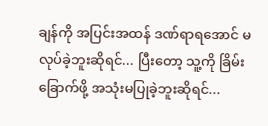ချန်ကို အပြင်းအထန် ဒဏ်ရာရအောင် မလုပ်ခဲ့ဘူးဆိုရင်... ပြီးတော့ သူ့ကို ခြိမ်းခြောက်ဖို့ အသုံးမပြုခဲ့ဘူးဆိုရင်...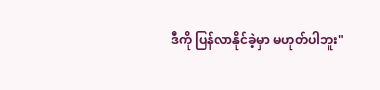ဒီကို ပြန်လာနိုင်ခဲ့မှာ မဟုတ်ပါဘူး"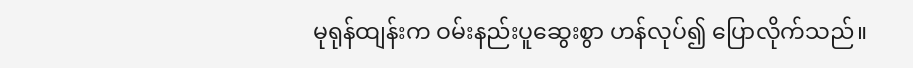မုရုန်ထျန်းက ဝမ်းနည်းပူဆွေးစွာ ဟန်လုပ်၍ ပြောလိုက်သည်။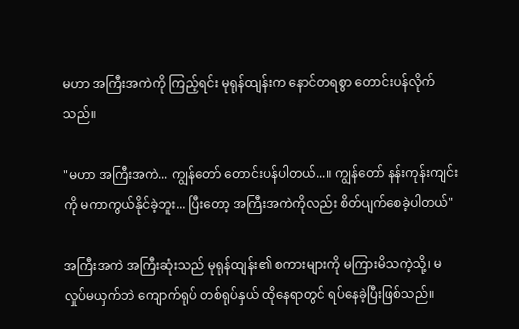မဟာ အကြီးအကဲကို ကြည့်ရင်း မုရုန်ထျန်းက နောင်တရစွာ တောင်းပန်လိုက်သည်။

"မဟာ အကြီးအကဲ... ကျွန်တော် တောင်းပန်ပါတယ်...။ ကျွန်တော် နန်းကုန်းကျင်းကို မကာကွယ်နိုင်ခဲ့ဘူး... ပြီးတော့ အကြီးအကဲကိုလည်း စိတ်ပျက်စေခဲ့ပါတယ်"

အကြီးအကဲ အကြီးဆုံးသည် မုရုန်ထျန်း၏ စကားများကို မကြားမိသကဲ့သို့၊ မလှုပ်မယှက်ဘဲ ကျောက်ရုပ် တစ်ရုပ်နှယ် ထိုနေရာတွင် ရပ်နေခဲ့ပြီးဖြစ်သည်။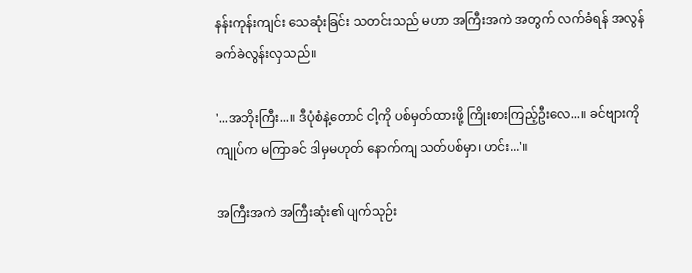နန်းကုန်းကျင်း သေဆုံးခြင်း သတင်းသည် မဟာ အကြီးအကဲ အတွက် လက်ခံရန် အလွန် ခက်ခဲလွန်းလှသည်။

'...အဘိုးကြီး...။ ဒီပုံစံနဲ့တောင် ငါ့ကို ပစ်မှတ်ထားဖို့ ကြိုးစားကြည့်ဦးလေ...။ ခင်ဗျားကို ကျုပ်က မကြာခင် ဒါမှမဟုတ် နောက်ကျ သတ်ပစ်မှာ၊ ဟင်း...'။

အကြီးအကဲ အကြီးဆုံး၏ ပျက်သုဉ်း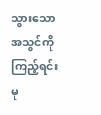သွားသော အသွင်ကို ကြည့်ရင်း မု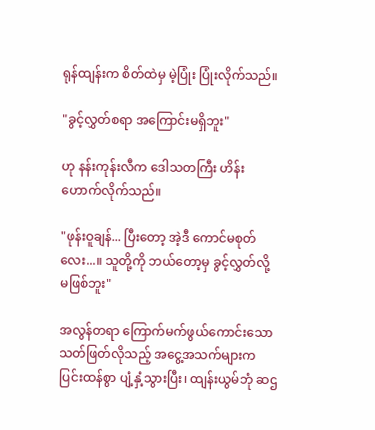ရုန်ထျန်းက စိတ်ထဲမှ မဲ့ပြုံး ပြုံးလိုက်သည်။

"ခွင့်လွှတ်စရာ အကြောင်းမရှိဘူး"

ဟု နန်းကုန်းလီက ဒေါသတကြီး ဟိန်းဟောက်လိုက်သည်။

"ဖုန်းဝူချန်... ပြီးတော့ အဲ့ဒီ ကောင်မစုတ်လေး...။ သူတို့ကို ဘယ်တော့မှ ခွင့်လွှတ်လို့ မဖြစ်ဘူး"

အလွန်တရာ ကြောက်မက်ဖွယ်ကောင်းသော သတ်ဖြတ်လိုသည့် အငွေ့အသက်များက ပြင်းထန်စွာ ပျံ့နှံ့သွားပြီး၊ ထျန်းယွမ်ဘုံ ဆဌ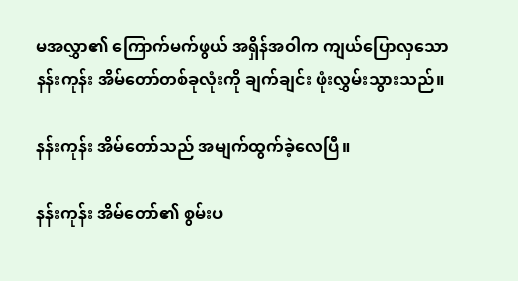မအလွှာ၏ ကြောက်မက်ဖွယ် အရှိန်အဝါက ကျယ်ပြောလှသော နန်းကုန်း အိမ်တော်တစ်ခုလုံးကို ချက်ချင်း ဖုံးလွှမ်းသွားသည်။

နန်းကုန်း အိမ်တော်သည် အမျက်ထွက်ခဲ့လေပြီ။

နန်းကုန်း အိမ်တော်၏ စွမ်းပ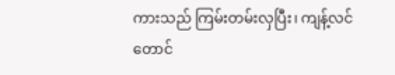ကားသည် ကြမ်းတမ်းလှပြီး၊ ကျန့်လင်တောင်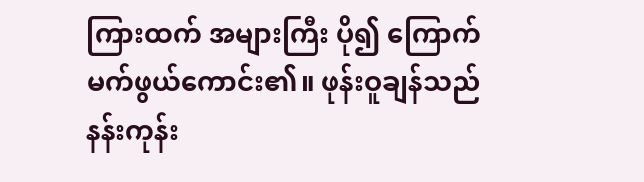ကြားထက် အများကြီး ပို၍ ကြောက်မက်ဖွယ်ကောင်း၏။ ဖုန်းဝူချန်သည် နန်းကုန်း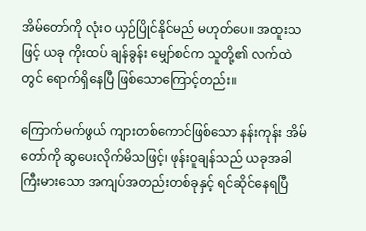အိမ်တော်ကို လုံးဝ ယှဉ်ပြိုင်နိုင်မည် မဟုတ်ပေ။ အထူးသဖြင့် ယခု ကိုးထပ် ချန်ခွန်း မျှော်စင်က သူတို့၏ လက်ထဲတွင် ရောက်ရှိနေပြီ ဖြစ်သောကြောင့်တည်း။

ကြောက်မက်ဖွယ် ကျားတစ်ကောင်ဖြစ်သော နန်းကုန်း အိမ်တော်ကို ဆွပေးလိုက်မိသဖြင့်၊ ဖုန်းဝူချန်သည် ယခုအခါ ကြီးမားသော အကျပ်အတည်းတစ်ခုနှင့် ရင်ဆိုင်နေရပြီ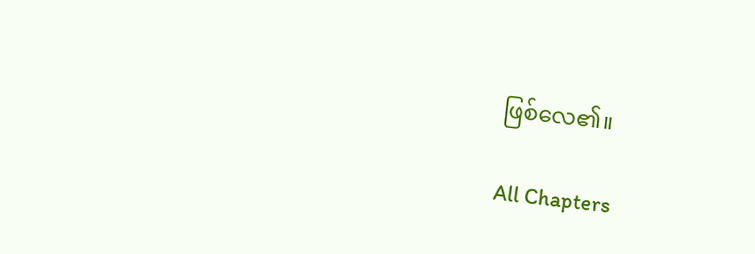ဖြစ်လေ၏။

All Chapters